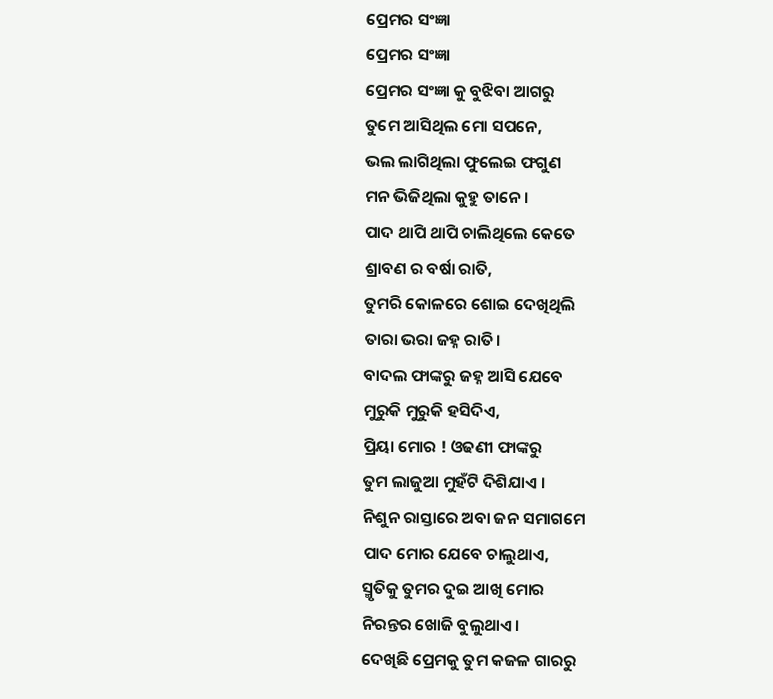ପ୍ରେମର ସଂଜ୍ଞା
ପ୍ରେମର ସଂଜ୍ଞା
ପ୍ରେମର ସଂଜ୍ଞା କୁ ବୁଝିବା ଆଗରୁ
ତୁମେ ଆସିଥିଲ ମୋ ସପନେ,
ଭଲ ଲାଗିଥିଲା ଫୁଲେଇ ଫଗୁଣ
ମନ ଭିଜିଥିଲା କୁହୁ ତାନେ ।
ପାଦ ଥାପି ଥାପି ଚାଲିଥିଲେ କେତେ
ଶ୍ରାବଣ ର ବର୍ଷା ରାତି,
ତୁମରି କୋଳରେ ଶୋଇ ଦେଖିଥିଲି
ତାରା ଭରା ଜହ୍ନ ରାତି।
ବାଦଲ ଫାଙ୍କରୁ ଜହ୍ନ ଆସି ଯେବେ
ମୁରୁକି ମୁରୁକି ହସିଦିଏ,
ପ୍ରିୟା ମୋର ! ଓଢଣୀ ଫାଙ୍କରୁ
ତୁମ ଲାଜୁଆ ମୁହଁଟି ଦିଶିଯାଏ ।
ନିଶୁନ ରାସ୍ତାରେ ଅବା ଜନ ସମାଗମେ
ପାଦ ମୋର ଯେବେ ଚାଲୁଥାଏ,
ସ୍ମୃତିକୁ ତୁମର ଦୁଇ ଆଖି ମୋର
ନିରନ୍ତର ଖୋଜି ବୁଲୁଥାଏ ।
ଦେଖିଛି ପ୍ରେମକୁ ତୁମ କଜଳ ଗାରରୁ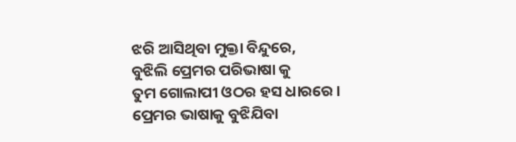ଝରି ଆସିଥିବା ମୁକ୍ତା ବିନ୍ଦୁରେ,
ବୁଝିଲି ପ୍ରେମର ପରିଭାଷା କୁ
ତୁମ ଗୋଲାପୀ ଓଠର ହସ ଧାରରେ ।
ପ୍ରେମର ଭାଷାକୁ ବୁଝିଯିବା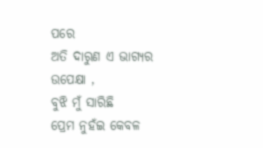ପରେ
ଅତି ଦାରୁଣ ଏ ଭାଗ୍ୟର ଉପେକ୍ଷା ,
ବୁଝି ମୁଁ ସାରିଛି
ପ୍ରେମ ନୁହଁଇ କେବଳ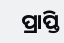ପ୍ରାପ୍ତି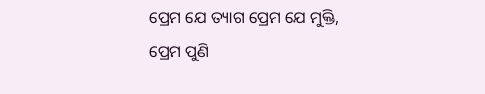ପ୍ରେମ ଯେ ତ୍ୟାଗ ପ୍ରେମ ଯେ ମୁକ୍ତି,
ପ୍ରେମ ପୁଣି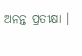ଅନନ୍ତ ପ୍ରତୀକ୍ଷା ।